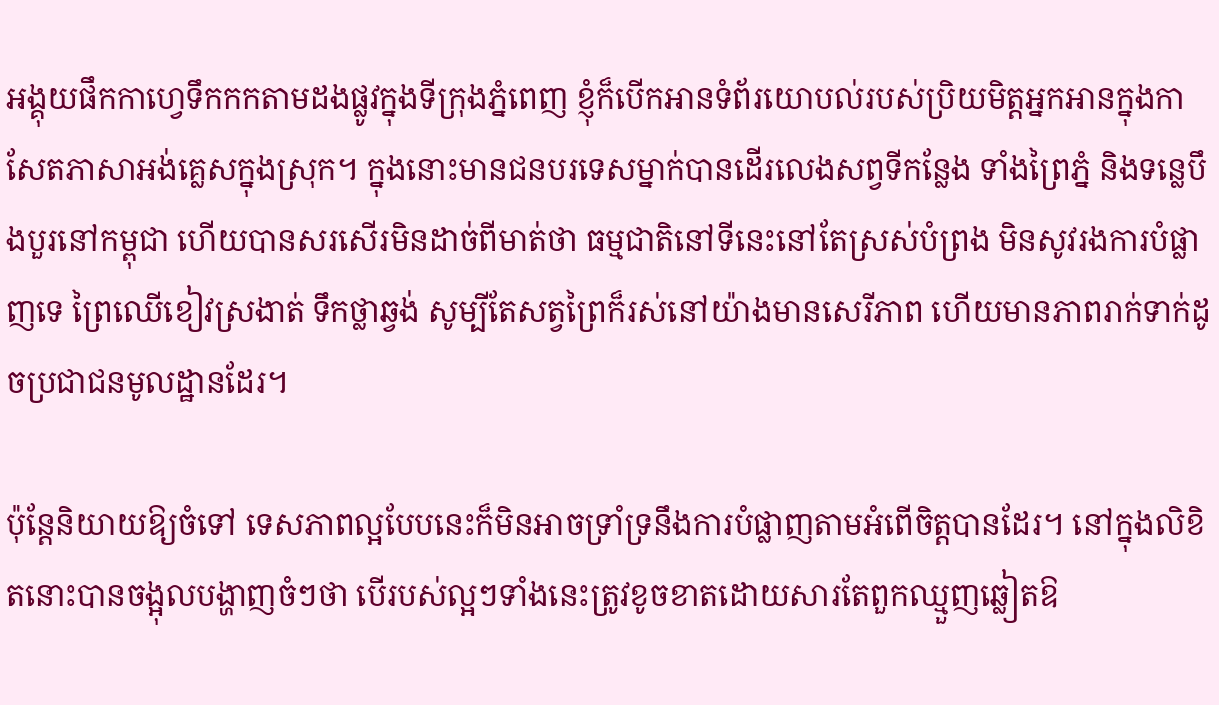អង្គុយផឹកកាហ្វេទឹកកកតាមដងផ្លូវក្នុងទីក្រុងភ្នំពេញ ខ្ញុំក៏បើកអានទំព័រយោបល់របស់ប្រិយមិត្តអ្នកអានក្នុងកាសែតភាសាអង់គ្លេសក្នុងស្រុក។ ក្នុងនោះមានជនបរទេសម្នាក់បានដើរលេងសព្វទីកន្លែង ទាំងព្រៃភ្នំ និងទន្លេបឹងបួរនៅកម្ពុជា ហើយបានសរសើរមិនដាច់ពីមាត់ថា ធម្មជាតិនៅទីនេះនៅតែស្រស់បំព្រង មិនសូវរងការបំផ្លាញទេ ព្រៃឈើខៀវស្រងាត់ ទឹកថ្លាឆ្វង់ សូម្បីតែសត្វព្រៃក៏រស់នៅយ៉ាងមានសេរីភាព ហើយមានភាពរាក់ទាក់ដូចប្រជាជនមូលដ្ឋានដែរ។

ប៉ុន្តែនិយាយឱ្យចំទៅ ទេសភាពល្អបែបនេះក៏មិនអាចទ្រាំទ្រនឹងការបំផ្លាញតាមអំពើចិត្តបានដែរ។ នៅក្នុងលិខិតនោះបានចង្អុលបង្ហាញចំៗថា បើរបស់ល្អៗទាំងនេះត្រូវខូចខាតដោយសារតែពួកឈ្មួញឆ្លៀតឱ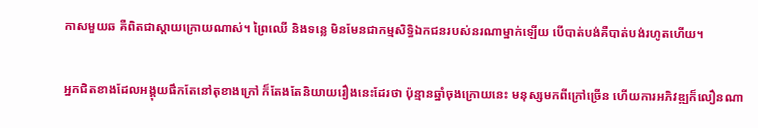កាសមួយឆ គឺពិតជាស្តាយក្រោយណាស់។ ព្រៃឈើ និងទន្លេ មិនមែនជាកម្មសិទ្ធិឯកជនរបស់នរណាម្នាក់ឡើយ បើបាត់បង់គឺបាត់បង់រហូតហើយ។

អ្នកជិតខាងដែលអង្គុយផឹកតែនៅតុខាងក្រៅ ក៏តែងតែនិយាយរឿងនេះដែរថា ប៉ុន្មានឆ្នាំចុងក្រោយនេះ មនុស្សមកពីក្រៅច្រើន ហើយការអភិវឌ្ឍក៏លឿនណា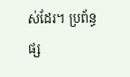ស់ដែរ។ ប្រព័ន្ធផ្ស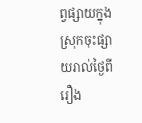ព្វផ្សាយក្នុងស្រុកចុះផ្សាយរាល់ថ្ងៃពីរឿង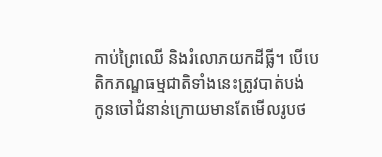កាប់ព្រៃឈើ និងរំលោភយកដីធ្លី។ បើបេតិកភណ្ឌធម្មជាតិទាំងនេះត្រូវបាត់បង់ កូនចៅជំនាន់ក្រោយមានតែមើលរូបថ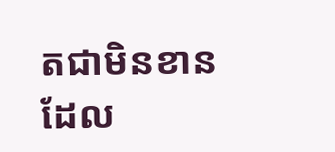តជាមិនខាន ដែល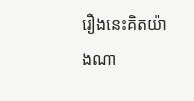រឿងនេះគិតយ៉ាងណា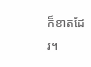ក៏ខាតដែរ។